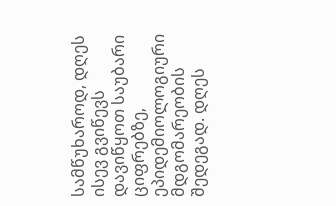სამწუხაროდ, დღეს ისევ გვიწევს დავიწყოთ საუბარი ციფრებზე, ეპიდემიოლოგიური მდგომარეობის შედეგად. დღეს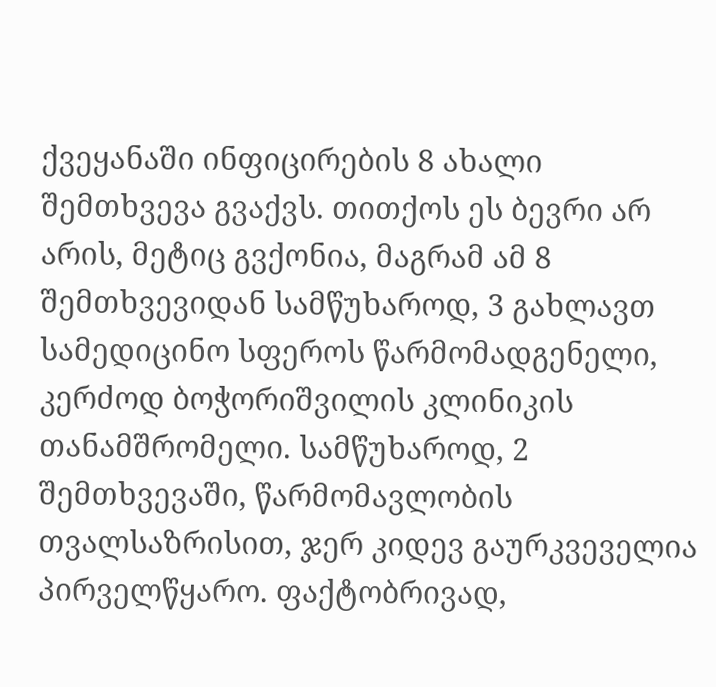ქვეყანაში ინფიცირების 8 ახალი შემთხვევა გვაქვს. თითქოს ეს ბევრი არ არის, მეტიც გვქონია, მაგრამ ამ 8 შემთხვევიდან სამწუხაროდ, 3 გახლავთ სამედიცინო სფეროს წარმომადგენელი, კერძოდ ბოჭორიშვილის კლინიკის თანამშრომელი. სამწუხაროდ, 2 შემთხვევაში, წარმომავლობის თვალსაზრისით, ჯერ კიდევ გაურკვეველია პირველწყარო. ფაქტობრივად,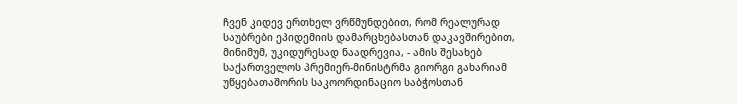ჩვენ კიდევ ერთხელ ვრწმუნდებით, რომ რეალურად საუბრები ეპიდემიის დამარცხებასთან დაკავშირებით, მინიმუმ, უკიდურესად ნაადრევია, - ამის შესახებ საქართველოს პრემიერ-მინისტრმა გიორგი გახარიამ უწყებათაშორის საკოორდინაციო საბჭოსთან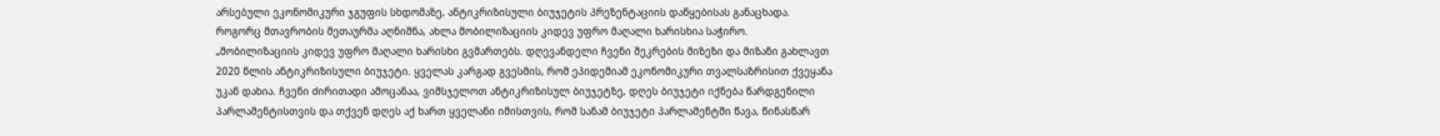არსებული ეკონომიკური ჯგუფის სხდომაზე, ანტიკრიზისული ბიუჯეტის პრეზენტაციის დაწყებისას განაცხადა.
როგორც მთავრობის მეთაურმა აღნიშნა, ახლა მობილიზაციის კიდევ უფრო მაღალი ხარისხია საჭირო.
„მობილიზაციის კიდევ უფრო მაღალი ხარისხი გვმართებს. დღევანდელი ჩვენი შეკრების მიზეზი და მიზანი გახლავთ 2020 წლის ანტიკრიზისული ბიუჯეტი. ყველას კარგად გვესმის, რომ ეპიდემიამ ეკონომიკური თვალსაზრისით ქვეყანა უკან დახია. ჩვენი ძირითადი ამოცანაა, ვიმსჯელოთ ანტიკრიზისულ ბიუჯეტზე, დღეს ბიუჯეტი იქნება წარდგენილი პარლამენტისთვის და თქვენ დღეს აქ ხართ ყველანი იმისთვის, რომ სანამ ბიუჯეტი პარლამენტში წავა, წინასწარ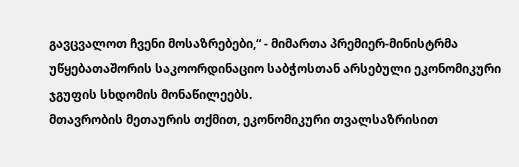გავცვალოთ ჩვენი მოსაზრებები,“ - მიმართა პრემიერ-მინისტრმა უწყებათაშორის საკოორდინაციო საბჭოსთან არსებული ეკონომიკური ჯგუფის სხდომის მონაწილეებს.
მთავრობის მეთაურის თქმით, ეკონომიკური თვალსაზრისით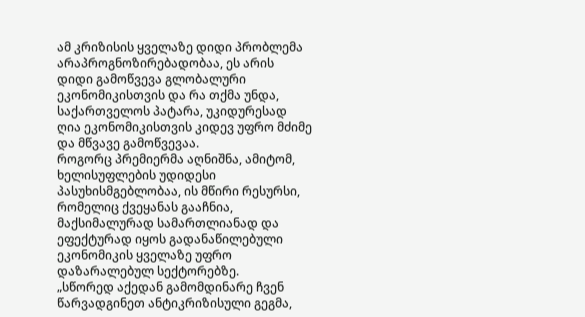ამ კრიზისის ყველაზე დიდი პრობლემა არაპროგნოზირებადობაა, ეს არის დიდი გამოწვევა გლობალური ეკონომიკისთვის და რა თქმა უნდა, საქართველოს პატარა, უკიდურესად ღია ეკონომიკისთვის კიდევ უფრო მძიმე და მწვავე გამოწვევაა.
როგორც პრემიერმა აღნიშნა, ამიტომ, ხელისუფლების უდიდესი პასუხისმგებლობაა, ის მწირი რესურსი, რომელიც ქვეყანას გააჩნია, მაქსიმალურად სამართლიანად და ეფექტურად იყოს გადანაწილებული ეკონომიკის ყველაზე უფრო დაზარალებულ სექტორებზე.
„სწორედ აქედან გამომდინარე ჩვენ წარვადგინეთ ანტიკრიზისული გეგმა,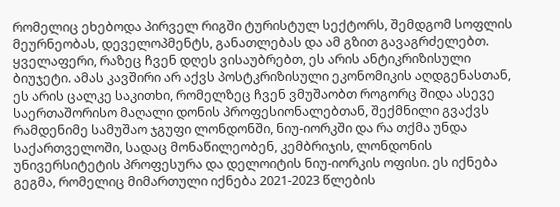რომელიც ეხებოდა პირველ რიგში ტურისტულ სექტორს, შემდგომ სოფლის მეურნეობას, დეველოპმენტს, განათლებას და ამ გზით გავაგრძელებთ. ყველაფერი, რაზეც ჩვენ დღეს ვისაუბრებთ, ეს არის ანტიკრიზისული ბიუჯეტი. ამას კავშირი არ აქვს პოსტკრიზისული ეკონომიკის აღდგენასთან, ეს არის ცალკე საკითხი, რომელზეც ჩვენ ვმუშაობთ როგორც შიდა ასევე საერთაშორისო მაღალი დონის პროფესიონალებთან, შექმნილი გვაქვს რამდენიმე სამუშაო ჯგუფი ლონდონში, ნიუ-იორკში და რა თქმა უნდა საქართველოში, სადაც მონაწილეობენ, კემბრიჯის, ლონდონის უნივერსიტეტის პროფესურა და დელოიტის ნიუ-იორკის ოფისი. ეს იქნება გეგმა, რომელიც მიმართული იქნება 2021-2023 წლების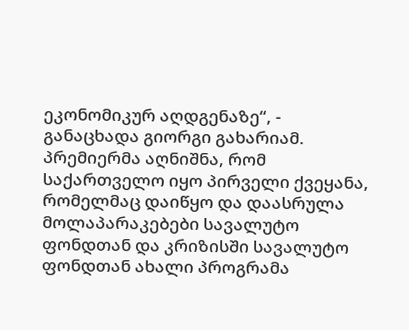ეკონომიკურ აღდგენაზე“, - განაცხადა გიორგი გახარიამ.
პრემიერმა აღნიშნა, რომ საქართველო იყო პირველი ქვეყანა, რომელმაც დაიწყო და დაასრულა მოლაპარაკებები სავალუტო ფონდთან და კრიზისში სავალუტო ფონდთან ახალი პროგრამა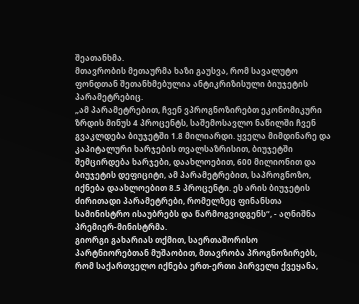შეათანხმა.
მთავრობის მეთაურმა ხაზი გაუსვა, რომ სავალუტო ფონდთან შეთანხმებულია ანტიკრიზისული ბიუჯეტის პარამეტრებიც.
„ამ პარამეტრებით, ჩვენ ვპროგნოზირებთ ეკონომიკური ზრდის მინუს 4 პროცენტს, საშემოსავლო ნაწილში ჩვენ გვაკლდება ბიუჯეტში 1.8 მილიარდი. ყველა მიმდინარე და კაპიტალური ხარჯების თვალსაზრისით, ბიუჯეტში შემცირდება ხარჯები, დაახლოებით, 600 მილიონით და ბიუჯეტის დეფიციტი, ამ პარამეტრებით, საპროგნოზო, იქნება დაახლოებით 8.5 პროცენტი. ეს არის ბიუჯეტის ძირითადი პარამეტრები, რომელზეც ფინანსთა სამინისტრო ისაუბრებს და წარმოგვიდგენს“, - აღნიშნა პრემიერ-მინისტრმა.
გიორგი გახარიას თქმით, საერთაშორისო პარტნიორებთან მუშაობით, მთავრობა პროგნოზირებს, რომ საქართველო იქნება ერთ-ერთი პირველი ქვეყანა,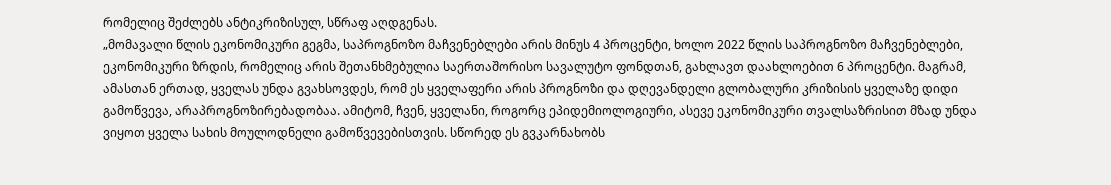რომელიც შეძლებს ანტიკრიზისულ, სწრაფ აღდგენას.
„მომავალი წლის ეკონომიკური გეგმა, საპროგნოზო მაჩვენებლები არის მინუს 4 პროცენტი, ხოლო 2022 წლის საპროგნოზო მაჩვენებლები, ეკონომიკური ზრდის, რომელიც არის შეთანხმებულია საერთაშორისო სავალუტო ფონდთან, გახლავთ დაახლოებით 6 პროცენტი. მაგრამ, ამასთან ერთად, ყველას უნდა გვახსოვდეს, რომ ეს ყველაფერი არის პროგნოზი და დღევანდელი გლობალური კრიზისის ყველაზე დიდი გამოწვევა, არაპროგნოზირებადობაა. ამიტომ, ჩვენ, ყველანი, როგორც ეპიდემიოლოგიური, ასევე ეკონომიკური თვალსაზრისით მზად უნდა ვიყოთ ყველა სახის მოულოდნელი გამოწვევებისთვის. სწორედ ეს გვკარნახობს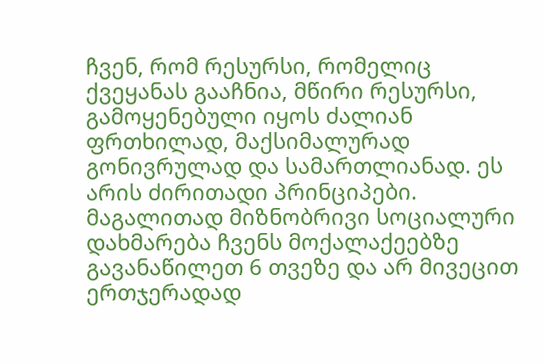ჩვენ, რომ რესურსი, რომელიც ქვეყანას გააჩნია, მწირი რესურსი, გამოყენებული იყოს ძალიან ფრთხილად, მაქსიმალურად გონივრულად და სამართლიანად. ეს არის ძირითადი პრინციპები. მაგალითად მიზნობრივი სოციალური დახმარება ჩვენს მოქალაქეებზე გავანაწილეთ 6 თვეზე და არ მივეცით ერთჯერადად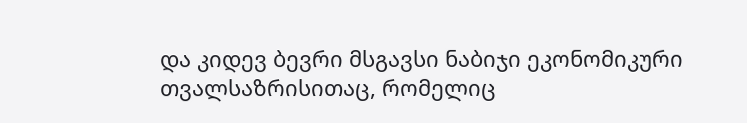და კიდევ ბევრი მსგავსი ნაბიჯი ეკონომიკური თვალსაზრისითაც, რომელიც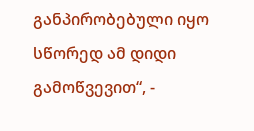განპირობებული იყო სწორედ ამ დიდი გამოწვევით“, -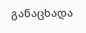განაცხადა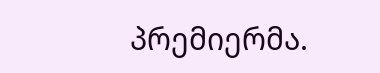პრემიერმა.